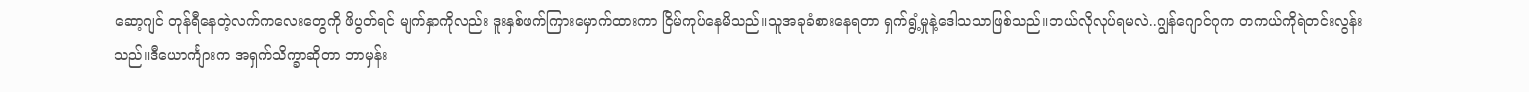ဆော့ဂျင် တုန်ရီနေတဲ့လက်ကလေးတွေကို ဖိပွတ်ရင် မျက်နှာကိုလည်း ဒူးနှစ်ဖက်ကြားမှောက်ထားကာ ငြိမ်ကုပ်နေမိသည်။သူအခုခံစားနေရတာ ရှက်ရွံ့မှုနဲ့ဒေါသသာဖြစ်သည်။ဘယ်လိုလုပ်ရမလဲ..ဂျွန်ဂျောင်ဂုက တကယ်ကိုရဲတင်းလွန်းသည်။ဒီယောင်္ကျားက အရှက်သိက္ခာဆိုတာ ဘာမှန်း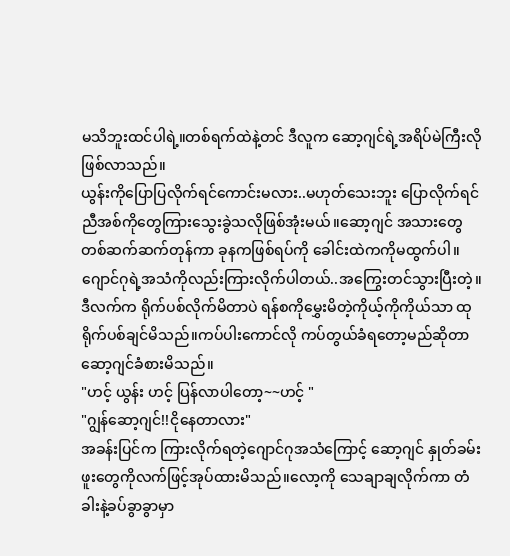မသိဘူးထင်ပါရဲ့။တစ်ရက်ထဲနဲ့တင် ဒီလူက ဆော့ဂျင်ရဲ့အရိပ်မဲကြီးလိုဖြစ်လာသည်။
ယွန်းကိုပြောပြလိုက်ရင်ကောင်းမလား..မဟုတ်သေးဘူး ပြောလိုက်ရင် ညီအစ်ကိုတွေကြားသွေးခွဲသလိုဖြစ်အုံးမယ်။ဆော့ဂျင် အသားတွေတစ်ဆက်ဆက်တုန်ကာ ခုနကဖြစ်ရပ်ကို ခေါင်းထဲကကိုမထွက်ပါ။ဂျောင်ဂုရဲ့အသံကိုလည်းကြားလိုက်ပါတယ်..အကြွေးတင်သွားပြီးတဲ့။ဒီလက်က ရိုက်ပစ်လိုက်မိတာပဲ ရန်စကိုမွှေးမိတဲ့ကိုယ့်ကိုကိုယ်သာ ထုရိုက်ပစ်ချင်မိသည်။ကပ်ပါးကောင်လို ကပ်တွယ်ခံရတော့မည်ဆိုတာ ဆော့ဂျင်ခံစားမိသည်။
"ဟင့် ယွန်း ဟင့် ပြန်လာပါတော့~~ဟင့် "
"ဂျွန်ဆော့ဂျင်!!ငိုနေတာလား"
အခန်းပြင်က ကြားလိုက်ရတဲ့ဂျောင်ဂုအသံကြောင့် ဆော့ဂျင် နှုတ်ခမ်းဖူးတွေကိုလက်ဖြင့်အုပ်ထားမိသည်။လော့ကို သေချာချလိုက်ကာ တံခါးနဲ့ခပ်ခွာခွာမှာ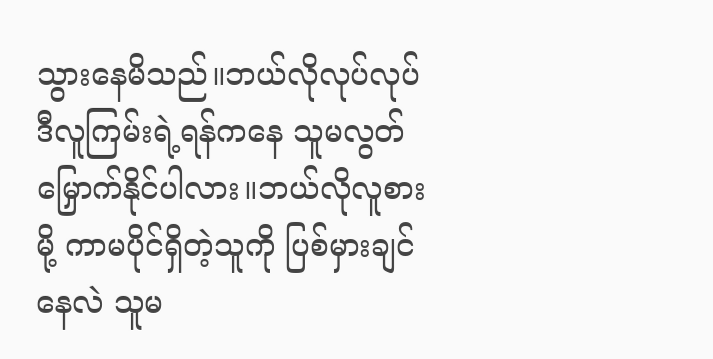သွားနေမိသည်။ဘယ်လိုလုပ်လုပ် ဒီလူကြမ်းရဲ့ရန်ကနေ သူမလွတ်မြှောက်နိုင်ပါလား။ဘယ်လိုလူစားမို့ ကာမပိုင်ရှိတဲ့သူကို ပြစ်မှားချင်နေလဲ သူမ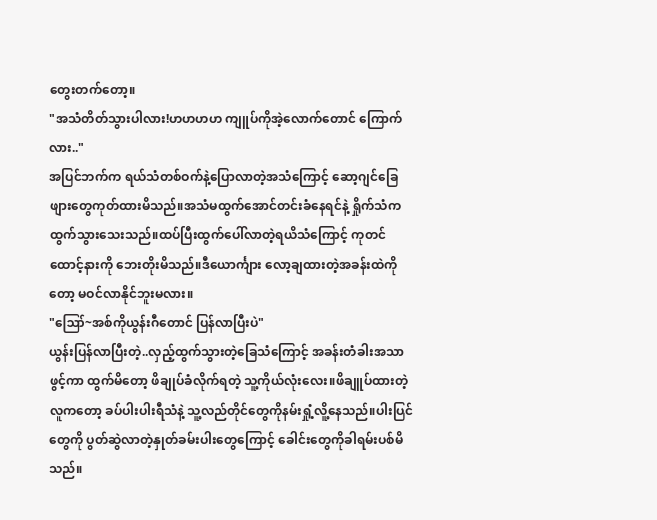တွေးတက်တော့။
"အသံတိတ်သွားပါလား!ဟဟဟဟ ကျူပ်ကိုအဲ့လောက်တောင် ကြောက်လား.."
အပြင်ဘက်က ရယ်သံတစ်ဝက်နဲ့ပြောလာတဲ့အသံကြောင့် ဆော့ဂျင်ခြေဖျားတွေကုတ်ထားမိသည်။အသံမထွက်အောင်တင်းခံနေရင်နဲ့ ရှိုက်သံကထွက်သွားသေးသည်။ထပ်ပြီးထွက်ပေါ်လာတဲ့ရယိသံကြောင့် ကုတင်ထောင့်နားကို ဘေးတိုးမိသည်။ဒီယောင်္ကျား လော့ချထားတဲ့အခန်းထဲကိုတော့ မဝင်လာနိုင်ဘူးမလား။
"ဪ~အစ်ကိုယွန်းဂီတောင် ပြန်လာပြီးပဲ"
ယွန်းပြန်လာပြီးတဲ့..လှည့်ထွက်သွားတဲ့ခြေသံကြောင့် အခန်းတံခါးအသာဖွင့်ကာ ထွက်မိတော့ ဖိချုပ်ခံလိုက်ရတဲ့ သူ့ကိုယ်လုံးလေး။ဖိချူပ်ထားတဲ့လူကတော့ ခပ်ပါးပါးရီသံနဲ့ သူ့လည်တိုင်တွေကိုနမ်းရှုံ့လိူ့နေသည်။ပါးပြင်တွေကို ပွတ်ဆွဲလာတဲ့နှုတ်ခမ်းပါးတွေကြောင့် ခေါင်းတွေကိုခါရမ်းပစ်မိသည်။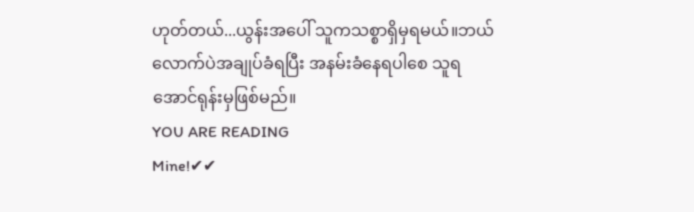ဟုတ်တယ်...ယွန်းအပေါ် သူကသစ္စာရှိမှရမယ်။ဘယ်လောက်ပဲအချုပ်ခံရပြီး အနမ်းခံနေရပါစေ သူရအောင်ရုန်းမှဖြစ်မည်။
YOU ARE READING
Mine!✔✔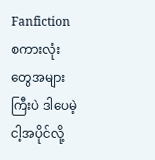Fanfictionစကားလုံးတွေအများကြီးပဲ ဒါပေမဲ့ ငါ့အပိုင်လို့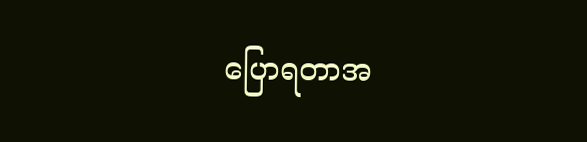ပြောရတာအ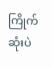ကြိုက်ဆုံးပဲ